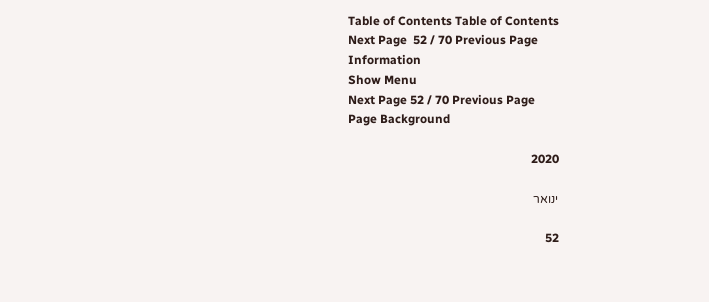Table of Contents Table of Contents
Next Page  52 / 70 Previous Page
Information
Show Menu
Next Page 52 / 70 Previous Page
Page Background

2020

ינואר

52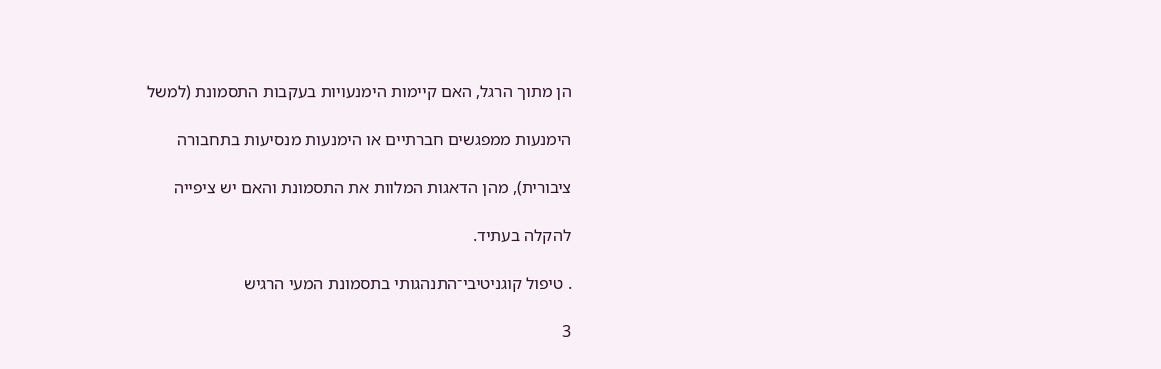הן מתוך הרגל, האם קיימות הימנעויות בעקבות התסמונת (למשל

הימנעות ממפגשים חברתיים או הימנעות מנסיעות בתחבורה

ציבורית), מהן הדאגות המלוות את התסמונת והאם יש ציפייה

להקלה בעתיד.

. טיפול קוגניטיבי־התנהגותי בתסמונת המעי הרגיש

3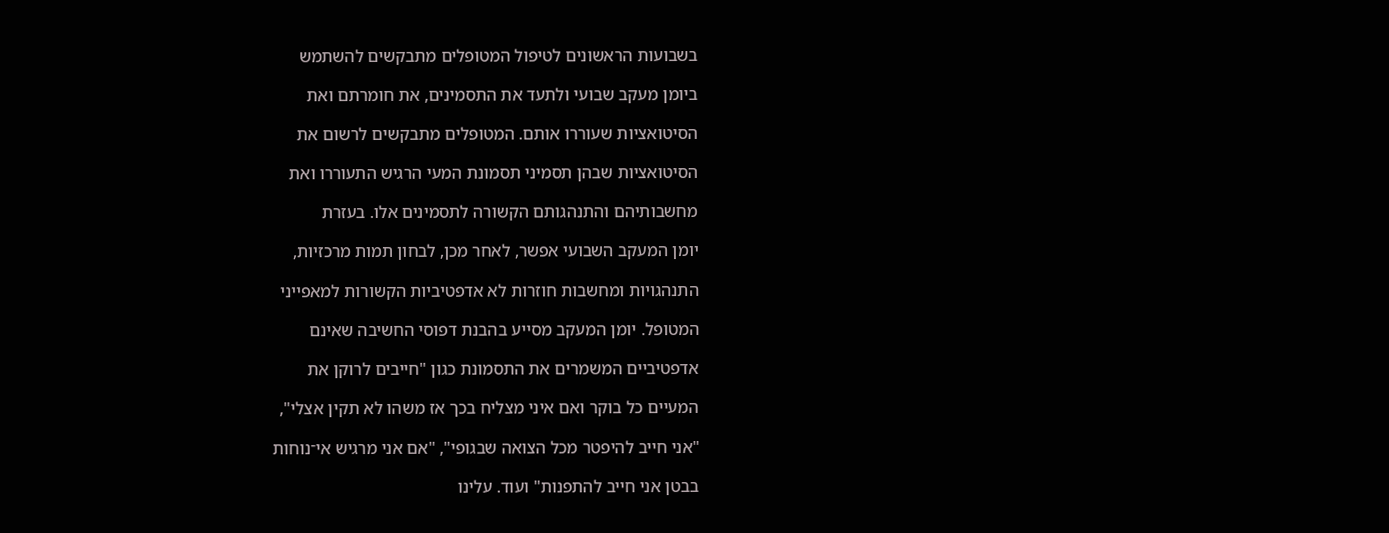בשבועות הראשונים לטיפול המטופלים מתבקשים להשתמש

ביומן מעקב שבועי ולתעד את התסמינים, את חומרתם ואת

הסיטואציות שעוררו אותם. המטופלים מתבקשים לרשום את

הסיטואציות שבהן תסמיני תסמונת המעי הרגיש התעוררו ואת

מחשבותיהם והתנהגותם הקשורה לתסמינים אלו. בעזרת

יומן המעקב השבועי אפשר, לאחר מכן, לבחון תמות מרכזיות,

התנהגויות ומחשבות חוזרות לא אדפטיביות הקשורות למאפייני

המטופל. יומן המעקב מסייע בהבנת דפוסי החשיבה שאינם

אדפטיביים המשמרים את התסמונת כגון "חייבים לרוקן את

המעיים כל בוקר ואם איני מצליח בכך אז משהו לא תקין אצלי",

"אני חייב להיפטר מכל הצואה שבגופי", "אם אני מרגיש אי־נוחות

בבטן אני חייב להתפנות" ועוד. עלינו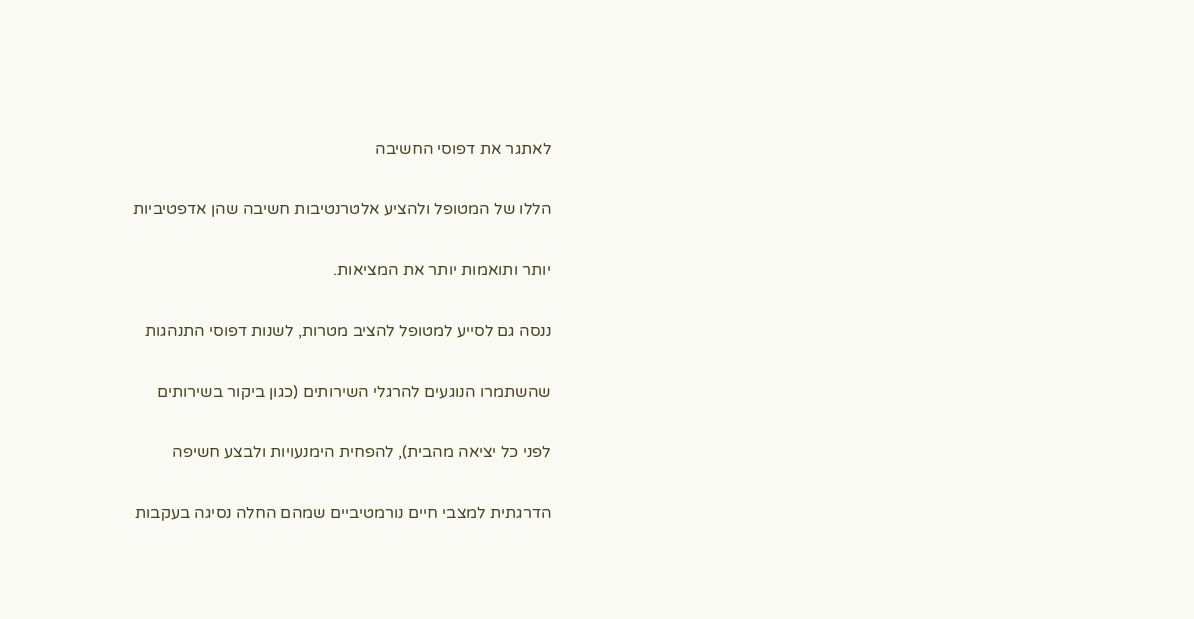לאתגר את דפוסי החשיבה

הללו של המטופל ולהציע אלטרנטיבות חשיבה שהן אדפטיביות

יותר ותואמות יותר את המציאות.

ננסה גם לסייע למטופל להציב מטרות, לשנות דפוסי התנהגות

שהשתמרו הנוגעים להרגלי השירותים (כגון ביקור בשירותים

לפני כל יציאה מהבית), להפחית הימנעויות ולבצע חשיפה

הדרגתית למצבי חיים נורמטיביים שמהם החלה נסיגה בעקבות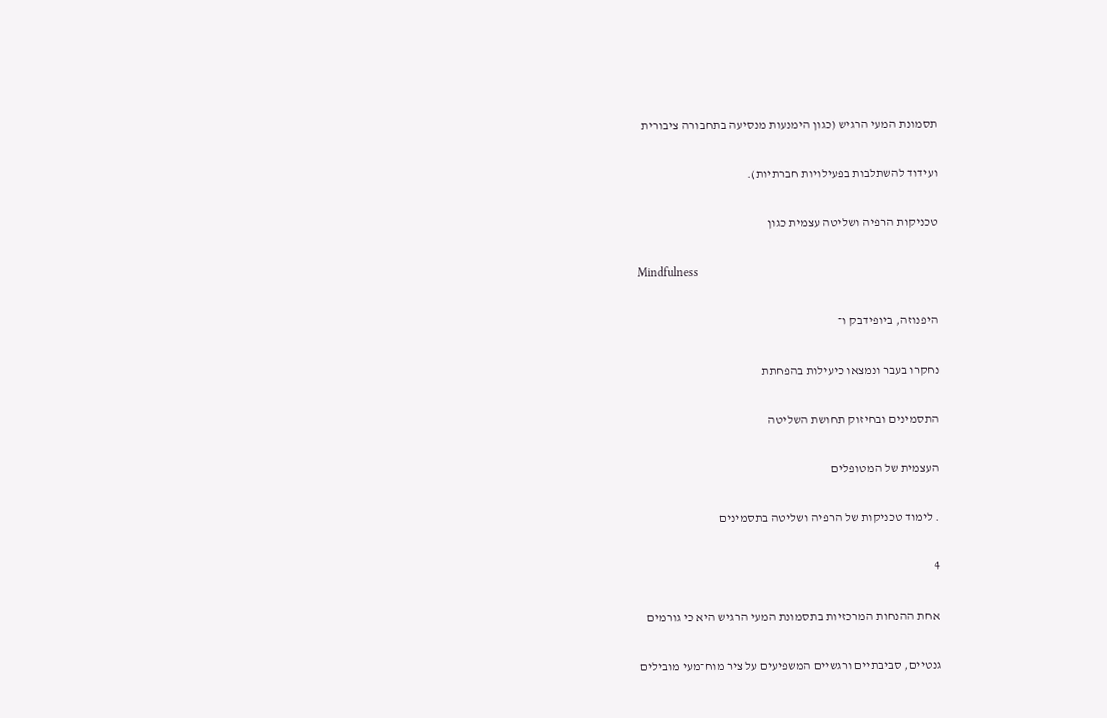תסמונת המעי הרגיש (כגון הימנעות מנסיעה בתחבורה ציבורית

ועידוד להשתלבות בפעילויות חברתיות).

טכניקות הרפיה ושליטה עצמית כגון

Mindfulness

היפנוזה, ביופידבק ו־

נחקרו בעבר ונמצאו כיעילות בהפחתת

התסמינים ובחיזוק תחושת השליטה

העצמית של המטופלים

. לימוד טכניקות של הרפיה ושליטה בתסמינים

4

אחת ההנחות המרכזיות בתסמונת המעי הרגיש היא כי גורמים

גנטיים, סביבתיים ורגשיים המשפיעים על ציר מוח־מעי מובילים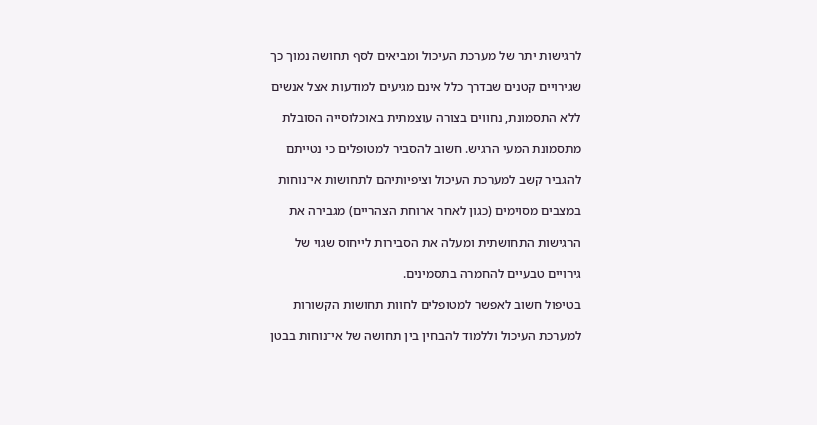לרגישות יתר של מערכת העיכול ומביאים לסף תחושה נמוך כך

שגירויים קטנים שבדרך כלל אינם מגיעים למודעות אצל אנשים

ללא התסמונת, נחווים בצורה עוצמתית באוכלוסייה הסובלת

מתסמונת המעי הרגיש. חשוב להסביר למטופלים כי נטייתם

להגביר קשב למערכת העיכול וציפיותיהם לתחושות אי־נוחות

במצבים מסוימים (כגון לאחר ארוחת הצהריים) מגבירה את

הרגישות התחושתית ומעלה את הסבירות לייחוס שגוי של

גירויים טבעיים להחמרה בתסמינים.

בטיפול חשוב לאפשר למטופלים לחוות תחושות הקשורות

למערכת העיכול וללמוד להבחין בין תחושה של אי־נוחות בבטן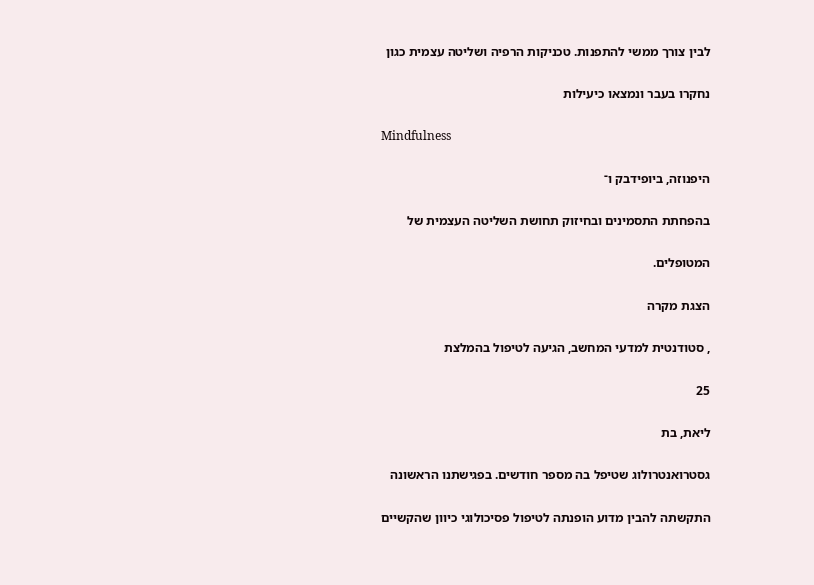לבין צורך ממשי להתפנות. טכניקות הרפיה ושליטה עצמית כגון

נחקרו בעבר ונמצאו כיעילות

Mindfulness

היפנוזה, ביופידבק ו־

בהפחתת התסמינים ובחיזוק תחושת השליטה העצמית של

המטופלים.

הצגת מקרה

, סטודנטית למדעי המחשב, הגיעה לטיפול בהמלצת

25

ליאת, בת

גסטרואנטרולוג שטיפל בה מספר חודשים. בפגישתנו הראשונה

התקשתה להבין מדוע הופנתה לטיפול פסיכולוגי כיוון שהקשיים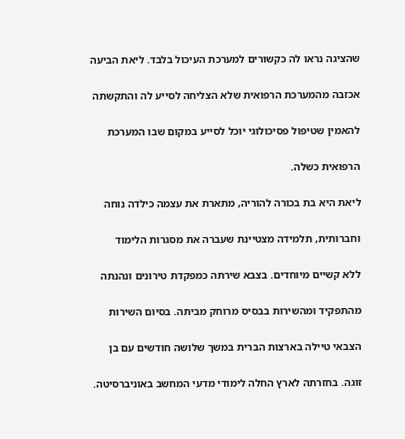שהציגה נראו לה כקשורים למערכת העיכול בלבד. ליאת הביעה

אכזבה מהמערכת הרפואית שלא הצליחה לסייע לה והתקשתה

להאמין שטיפול פסיכולוגי יוכל לסייע במקום שבו המערכת

הרפואית כשלה.

ליאת היא בת בכורה להוריה, מתארת את עצמה כילדה נוחה

וחברותית, תלמידה מצטיינת שעברה את מסגרות הלימוד

ללא קשיים מיוחדים. בצבא שירתה כמפקדת טירונים ונהנתה

מהתפקיד ומהשירות בבסיס מרוחק מביתה. בסיום השירות

הצבאי טיילה בארצות הברית במשך שלושה חודשים עם בן

זוגה. בחזרתה לארץ החלה לימודי מדעי המחשב באוניברסיטה.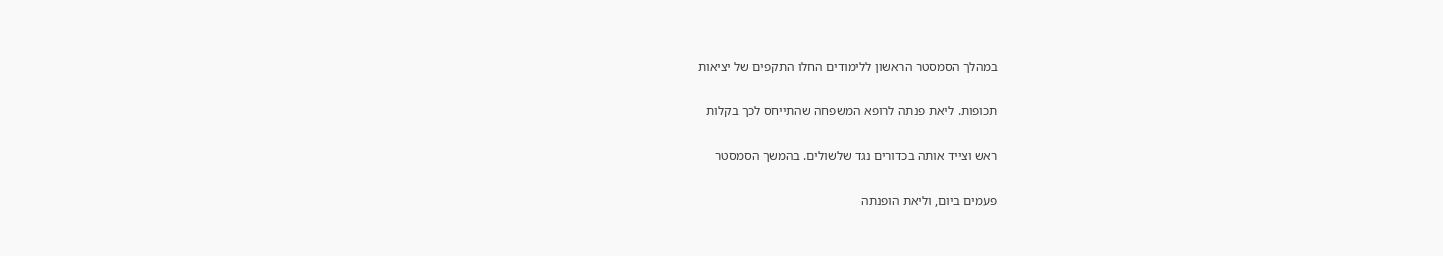במהלך הסמסטר הראשון ללימודים החלו התקפים של יציאות

תכופות. ליאת פנתה לרופא המשפחה שהתייחס לכך בקלות

ראש וצייד אותה בכדורים נגד שלשולים. בהמשך הסמסטר

פעמים ביום, וליאת הופנתה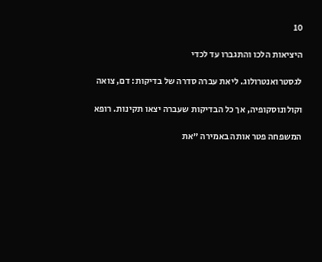10

היציאות הלכו והתגברו עד לכדי

לגסטרואנטרולוג. ליאת עברה סדרה של בדיקות: דם, צואה

וקולונוסקופיה, אך כל הבדיקות שעברה יצאו תקינות. רופא

המשפחה פטר אותה באמירה "את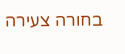בחורה צעירה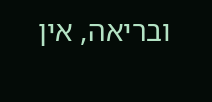ובריאה, אין